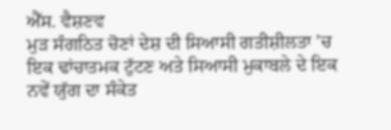ਐੱਸ. ਵੈਸ਼ਣਵ
ਮੁੜ ਸੰਗਠਿਤ ਚੋਣਾਂ ਦੇਸ਼ ਦੀ ਸਿਆਸੀ ਗਤੀਸ਼ੀਲਤਾ ’ਚ ਇਕ ਢਾਂਚਾਤਮਕ ਟੁੱਟਣ ਅਤੇ ਸਿਆਸੀ ਮੁਕਾਬਲੇ ਦੇ ਇਕ ਨਵੇਂ ਯੁੱਗ ਦਾ ਸੰਕੇਤ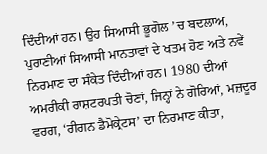ਦਿੰਦੀਆਂ ਹਨ। ਉਹ ਸਿਆਸੀ ਭੂਗੋਲ ’ਚ ਬਦਲਾਅ, ਪੁਰਾਣੀਆਂ ਸਿਆਸੀ ਮਾਨਤਾਵਾਂ ਦੇ ਖਤਮ ਹੋਣ ਅਤੇ ਨਵੇਂ ਨਿਰਮਾਣ ਦਾ ਸੰਕੇਤ ਦਿੰਦੀਆਂ ਹਨ। 1980 ਦੀਆਂ ਅਮਰੀਕੀ ਰਾਸ਼ਟਰਪਤੀ ਚੋਣਾਂ, ਜਿਨ੍ਹਾਂ ਨੇ ਗੋਰਿਆਂ, ਮਜ਼ਦੂਰ ਵਰਗ, ‘ਰੀਗਨ ਡੈਮੋਕ੍ਰੇਟਸ’ ਦਾ ਨਿਰਮਾਣ ਕੀਤਾ,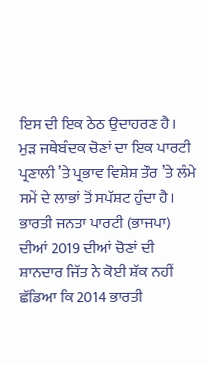ਇਸ ਦੀ ਇਕ ਠੇਠ ਉਦਾਹਰਣ ਹੈ।
ਮੁੜ ਜਥੇਬੰਦਕ ਚੋਣਾਂ ਦਾ ਇਕ ਪਾਰਟੀ ਪ੍ਰਣਾਲੀ ’ਤੇ ਪ੍ਰਭਾਵ ਵਿਸ਼ੇਸ਼ ਤੌਰ ’ਤੇ ਲੰਮੇ ਸਮੇਂ ਦੇ ਲਾਭਾਂ ਤੋਂ ਸਪੱਸ਼ਟ ਹੁੰਦਾ ਹੈ। ਭਾਰਤੀ ਜਨਤਾ ਪਾਰਟੀ (ਭਾਜਪਾ) ਦੀਆਂ 2019 ਦੀਆਂ ਚੋਣਾਂ ਦੀ ਸ਼ਾਨਦਾਰ ਜਿੱਤ ਨੇ ਕੋਈ ਸ਼ੱਕ ਨਹੀਂ ਛੱਡਿਆ ਕਿ 2014 ਭਾਰਤੀ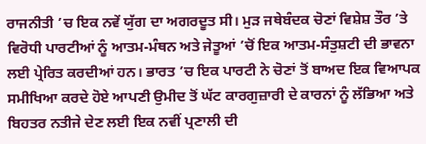ਰਾਜਨੀਤੀ ’ਚ ਇਕ ਨਵੇਂ ਯੁੱਗ ਦਾ ਅਗਰਦੂਤ ਸੀ। ਮੁੜ ਜਥੇਬੰਦਕ ਚੋਣਾਂ ਵਿਸ਼ੇਸ਼ ਤੌਰ ’ਤੇ ਵਿਰੋਧੀ ਪਾਰਟੀਆਂ ਨੂੰ ਆਤਮ-ਮੰਥਨ ਅਤੇ ਜੇਤੂਆਂ ’ਚੋਂ ਇਕ ਆਤਮ-ਸੰਤੁਸ਼ਟੀ ਦੀ ਭਾਵਨਾ ਲਈ ਪ੍ਰੇਰਿਤ ਕਰਦੀਆਂ ਹਨ। ਭਾਰਤ ’ਚ ਇਕ ਪਾਰਟੀ ਨੇ ਚੋਣਾਂ ਤੋਂ ਬਾਅਦ ਇਕ ਵਿਆਪਕ ਸਮੀਖਿਆ ਕਰਦੇ ਹੋਏ ਆਪਣੀ ਉਮੀਦ ਤੋਂ ਘੱਟ ਕਾਰਗੁਜ਼ਾਰੀ ਦੇ ਕਾਰਨਾਂ ਨੂੰ ਲੱਭਿਆ ਅਤੇ ਬਿਹਤਰ ਨਤੀਜੇ ਦੇਣ ਲਈ ਇਕ ਨਵੀਂ ਪ੍ਰਣਾਲੀ ਦੀ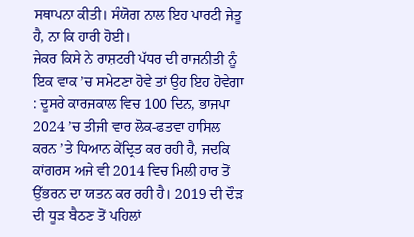ਸਥਾਪਨਾ ਕੀਤੀ। ਸੰਯੋਗ ਨਾਲ ਇਹ ਪਾਰਟੀ ਜੇਤੂ ਹੈ, ਨਾ ਕਿ ਹਾਰੀ ਹੋਈ।
ਜੇਕਰ ਕਿਸੇ ਨੇ ਰਾਸ਼ਟਰੀ ਪੱਧਰ ਦੀ ਰਾਜਨੀਤੀ ਨੂੰ ਇਕ ਵਾਕ ’ਚ ਸਮੇਟਣਾ ਹੋਵੇ ਤਾਂ ਉਹ ਇਹ ਹੋਵੇਗਾ : ਦੂਸਰੇ ਕਾਰਜਕਾਲ ਵਿਚ 100 ਦਿਨ, ਭਾਜਪਾ 2024 ’ਚ ਤੀਜੀ ਵਾਰ ਲੋਕ-ਫਤਵਾ ਹਾਸਿਲ ਕਰਨ ’ਤੇ ਧਿਆਨ ਕੇਂਦ੍ਰਿਤ ਕਰ ਰਹੀ ਹੈ, ਜਦਕਿ ਕਾਂਗਰਸ ਅਜੇ ਵੀ 2014 ਵਿਚ ਮਿਲੀ ਹਾਰ ਤੋਂ ਉੱਭਰਨ ਦਾ ਯਤਨ ਕਰ ਰਹੀ ਹੈ। 2019 ਦੀ ਦੌੜ ਦੀ ਧੂੜ ਬੈਠਣ ਤੋਂ ਪਹਿਲਾਂ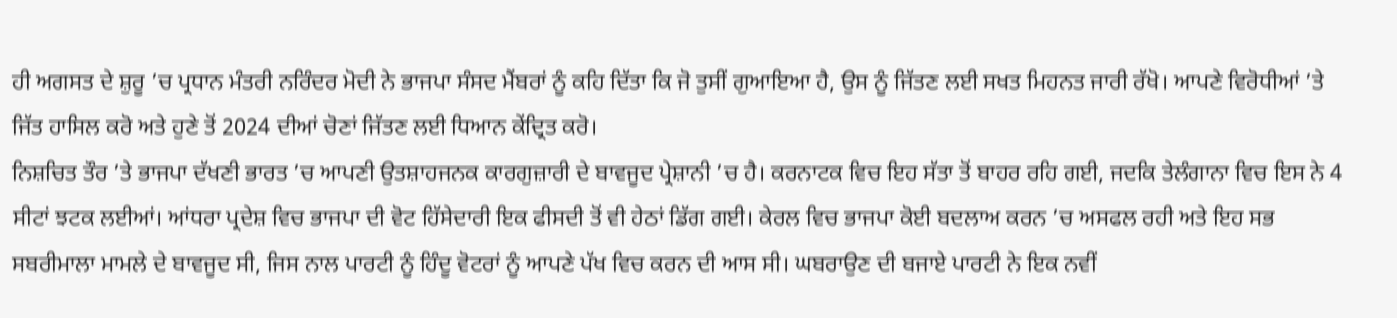ਹੀ ਅਗਸਤ ਦੇ ਸ਼ੁਰੂ ’ਚ ਪ੍ਰਧਾਨ ਮੰਤਰੀ ਨਰਿੰਦਰ ਮੋਦੀ ਨੇ ਭਾਜਪਾ ਸੰਸਦ ਮੈਂਬਰਾਂ ਨੂੰ ਕਹਿ ਦਿੱਤਾ ਕਿ ਜੋ ਤੁਸੀਂ ਗੁਆਇਆ ਹੈ, ਉਸ ਨੂੰ ਜਿੱਤਣ ਲਈ ਸਖਤ ਮਿਹਨਤ ਜਾਰੀ ਰੱਖੋ। ਆਪਣੇ ਵਿਰੋਧੀਆਂ ’ਤੇ ਜਿੱਤ ਹਾਸਿਲ ਕਰੋ ਅਤੇ ਹੁਣੇ ਤੋਂ 2024 ਦੀਆਂ ਚੋਣਾਂ ਜਿੱਤਣ ਲਈ ਧਿਆਨ ਕੇਂਦ੍ਰਿਤ ਕਰੋ।
ਨਿਸ਼ਚਿਤ ਤੌਰ ’ਤੇ ਭਾਜਪਾ ਦੱਖਣੀ ਭਾਰਤ ’ਚ ਆਪਣੀ ਉਤਸ਼ਾਹਜਨਕ ਕਾਰਗੁਜ਼ਾਰੀ ਦੇ ਬਾਵਜੂਦ ਪ੍ਰੇਸ਼ਾਨੀ ’ਚ ਹੈ। ਕਰਨਾਟਕ ਵਿਚ ਇਹ ਸੱਤਾ ਤੋਂ ਬਾਹਰ ਰਹਿ ਗਈ, ਜਦਕਿ ਤੇਲੰਗਾਨਾ ਵਿਚ ਇਸ ਨੇ 4 ਸੀਟਾਂ ਝਟਕ ਲਈਆਂ। ਆਂਧਰਾ ਪ੍ਰਦੇਸ਼ ਵਿਚ ਭਾਜਪਾ ਦੀ ਵੋਟ ਹਿੱਸੇਦਾਰੀ ਇਕ ਫੀਸਦੀ ਤੋਂ ਵੀ ਹੇਠਾਂ ਡਿੱਗ ਗਈ। ਕੇਰਲ ਵਿਚ ਭਾਜਪਾ ਕੋਈ ਬਦਲਾਅ ਕਰਨ ’ਚ ਅਸਫਲ ਰਹੀ ਅਤੇ ਇਹ ਸਭ ਸਬਰੀਮਾਲਾ ਮਾਮਲੇ ਦੇ ਬਾਵਜੂਦ ਸੀ, ਜਿਸ ਨਾਲ ਪਾਰਟੀ ਨੂੰ ਹਿੰਦੂ ਵੋਟਰਾਂ ਨੂੰ ਆਪਣੇ ਪੱਖ ਵਿਚ ਕਰਨ ਦੀ ਆਸ ਸੀ। ਘਬਰਾਉਣ ਦੀ ਬਜਾਏ ਪਾਰਟੀ ਨੇ ਇਕ ਨਵੀਂ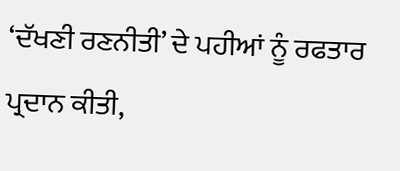‘ਦੱਖਣੀ ਰਣਨੀਤੀ’ ਦੇ ਪਹੀਆਂ ਨੂੰ ਰਫਤਾਰ ਪ੍ਰਦਾਨ ਕੀਤੀ,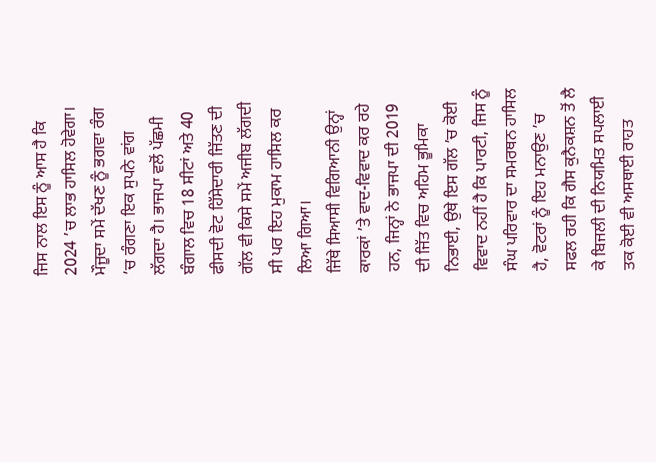ਜਿਸ ਨਾਲ ਇਸ ਨੂੰ ਆਸ ਹੈ ਕਿ 2024 ’ਚ ਲਾਭ ਹਾਸਿਲ ਹੋਵੇਗਾ। ਮੌਜੂਦਾ ਸਮੇਂ ਦੱਖਣ ਨੂੰ ਭਗਵਾ ਰੰਗ ’ਚ ਰੰਗਣਾ ਇਕ ਸੁਪਨੇ ਵਾਂਗ ਲੱਗਦਾ ਹੈ। ਭਾਜਪਾ ਵਲੋਂ ਪੱਛਮੀ ਬੰਗਾਲ ਵਿਚ 18 ਸੀਟਾਂ ਅਤੇ 40 ਫੀਸਦੀ ਵੋਟ ਹਿੱਸੇਦਾਰੀ ਜਿੱਤਣ ਦੀ ਗੱਲ ਵੀ ਕਿਸੇ ਸਮੇਂ ਅਜੀਬ ਲੱਗਦੀ ਸੀ ਪਰ ਇਹ ਮੁਕਾਮ ਹਾਸਿਲ ਕਰ ਲਿਆ ਗਿਆ।
ਜਿੱਥੇ ਸਿਆਸੀ ਵਿਗਿਆਨੀ ਉਨ੍ਹਾਂ ਕਾਰਕਾਂ ’ਤੇ ਵਾਦ-ਵਿਵਾਦ ਕਰ ਰਹੇ ਹਨ, ਜਿਨ੍ਹਾਂ ਨੇ ਭਾਜਪਾ ਦੀ 2019 ਦੀ ਜਿੱਤ ਵਿਚ ਅਹਿਮ ਭੂਮਿਕਾ ਨਿਭਾਈ, ਉਥੇ ਇਸ ਗੱਲ ’ਚ ਕੋਈ ਵਿਵਾਦ ਨਹੀਂ ਹੈ ਕਿ ਪਾਰਟੀ, ਜਿਸ ਨੂੰ ਸੰਘ ਪਰਿਵਾਰ ਦਾ ਸਮਰਥਨ ਹਾਸਿਲ ਹੈ, ਵੋਟਰਾਂ ਨੂੰ ਇਹ ਮਨਾਉਣ ’ਚ ਸਫਲ ਰਹੀ ਕਿ ਗੈਸ ਕੁਨੈਕਸ਼ਨ ਤੋਂ ਲੈ ਕੇ ਬਿਜਲੀ ਦੀ ਨਿਯਮਿਤ ਸਪਲਾਈ ਤਕ ਕੋਈ ਵੀ ਅਸਥਾਈ ਰਾਹਤ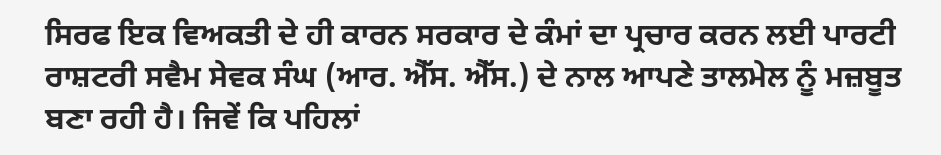ਸਿਰਫ ਇਕ ਵਿਅਕਤੀ ਦੇ ਹੀ ਕਾਰਨ ਸਰਕਾਰ ਦੇ ਕੰਮਾਂ ਦਾ ਪ੍ਰਚਾਰ ਕਰਨ ਲਈ ਪਾਰਟੀ ਰਾਸ਼ਟਰੀ ਸਵੈਮ ਸੇਵਕ ਸੰਘ (ਆਰ. ਐੱਸ. ਐੱਸ.) ਦੇ ਨਾਲ ਆਪਣੇ ਤਾਲਮੇਲ ਨੂੰ ਮਜ਼ਬੂਤ ਬਣਾ ਰਹੀ ਹੈ। ਜਿਵੇਂ ਕਿ ਪਹਿਲਾਂ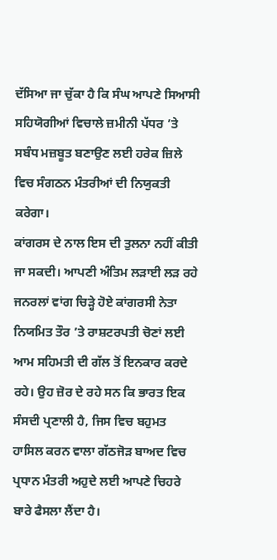ਦੱਸਿਆ ਜਾ ਚੁੱਕਾ ਹੈ ਕਿ ਸੰਘ ਆਪਣੇ ਸਿਆਸੀ ਸਹਿਯੋਗੀਆਂ ਵਿਚਾਲੇ ਜ਼ਮੀਨੀ ਪੱਧਰ ’ਤੇ ਸਬੰਧ ਮਜ਼ਬੂਤ ਬਣਾਉਣ ਲਈ ਹਰੇਕ ਜ਼ਿਲੇ ਵਿਚ ਸੰਗਠਨ ਮੰਤਰੀਆਂ ਦੀ ਨਿਯੁਕਤੀ ਕਰੇਗਾ।
ਕਾਂਗਰਸ ਦੇ ਨਾਲ ਇਸ ਦੀ ਤੁਲਨਾ ਨਹੀਂ ਕੀਤੀ ਜਾ ਸਕਦੀ। ਆਪਣੀ ਅੰਤਿਮ ਲੜਾਈ ਲੜ ਰਹੇ ਜਨਰਲਾਂ ਵਾਂਗ ਚਿੜ੍ਹੇ ਹੋਏ ਕਾਂਗਰਸੀ ਨੇਤਾ ਨਿਯਮਿਤ ਤੌਰ ’ਤੇ ਰਾਸ਼ਟਰਪਤੀ ਚੋਣਾਂ ਲਈ ਆਮ ਸਹਿਮਤੀ ਦੀ ਗੱਲ ਤੋਂ ਇਨਕਾਰ ਕਰਦੇ ਰਹੇ। ਉਹ ਜ਼ੋਰ ਦੇ ਰਹੇ ਸਨ ਕਿ ਭਾਰਤ ਇਕ ਸੰਸਦੀ ਪ੍ਰਣਾਲੀ ਹੈ, ਜਿਸ ਵਿਚ ਬਹੁਮਤ ਹਾਸਿਲ ਕਰਨ ਵਾਲਾ ਗੱਠਜੋੜ ਬਾਅਦ ਵਿਚ ਪ੍ਰਧਾਨ ਮੰਤਰੀ ਅਹੁਦੇ ਲਈ ਆਪਣੇ ਚਿਹਰੇ ਬਾਰੇ ਫੈਸਲਾ ਲੈਂਦਾ ਹੈ।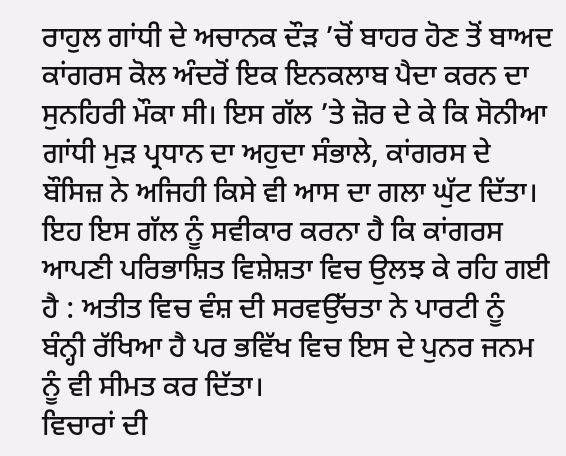ਰਾਹੁਲ ਗਾਂਧੀ ਦੇ ਅਚਾਨਕ ਦੌੜ ’ਚੋਂ ਬਾਹਰ ਹੋਣ ਤੋਂ ਬਾਅਦ ਕਾਂਗਰਸ ਕੋਲ ਅੰਦਰੋਂ ਇਕ ਇਨਕਲਾਬ ਪੈਦਾ ਕਰਨ ਦਾ ਸੁਨਹਿਰੀ ਮੌਕਾ ਸੀ। ਇਸ ਗੱਲ ’ਤੇ ਜ਼ੋਰ ਦੇ ਕੇ ਕਿ ਸੋਨੀਆ ਗਾਂਧੀ ਮੁੜ ਪ੍ਰਧਾਨ ਦਾ ਅਹੁਦਾ ਸੰਭਾਲੇ, ਕਾਂਗਰਸ ਦੇ ਬੌਸਿਜ਼ ਨੇ ਅਜਿਹੀ ਕਿਸੇ ਵੀ ਆਸ ਦਾ ਗਲਾ ਘੁੱਟ ਦਿੱਤਾ। ਇਹ ਇਸ ਗੱਲ ਨੂੰ ਸਵੀਕਾਰ ਕਰਨਾ ਹੈ ਕਿ ਕਾਂਗਰਸ ਆਪਣੀ ਪਰਿਭਾਸ਼ਿਤ ਵਿਸ਼ੇਸ਼ਤਾ ਵਿਚ ਉਲਝ ਕੇ ਰਹਿ ਗਈ ਹੈ : ਅਤੀਤ ਵਿਚ ਵੰਸ਼ ਦੀ ਸਰਵਉੱਚਤਾ ਨੇ ਪਾਰਟੀ ਨੂੰ ਬੰਨ੍ਹੀ ਰੱਖਿਆ ਹੈ ਪਰ ਭਵਿੱਖ ਵਿਚ ਇਸ ਦੇ ਪੁਨਰ ਜਨਮ ਨੂੰ ਵੀ ਸੀਮਤ ਕਰ ਦਿੱਤਾ।
ਵਿਚਾਰਾਂ ਦੀ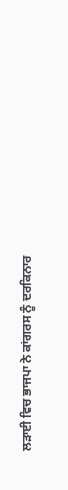ਲੜਾਈ ਵਿਚ ਭਾਜਪਾ ਨੇ ਕਾਂਗਰਸ ਨੂੰ ਦਰਕਿਨਾਰ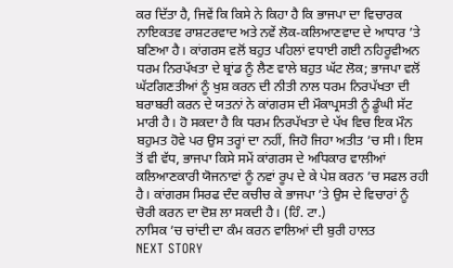ਕਰ ਦਿੱਤਾ ਹੈ, ਜਿਵੇਂ ਕਿ ਕਿਸੇ ਨੇ ਕਿਹਾ ਹੈ ਕਿ ਭਾਜਪਾ ਦਾ ਵਿਚਾਰਕ ਨਾਇਕਤਵ ਰਾਸ਼ਟਰਵਾਦ ਅਤੇ ਨਵੇਂ ਲੋਕ-ਕਲਿਆਣਵਾਦ ਦੇ ਆਧਾਰ ’ਤੇ ਬਣਿਆ ਹੈ। ਕਾਂਗਰਸ ਵਲੋਂ ਬਹੁਤ ਪਹਿਲਾਂ ਵਧਾਈ ਗਈ ਨਹਿਰੂਵੀਅਨ ਧਰਮ ਨਿਰਪੱਖਤਾ ਦੇ ਬ੍ਰਾਂਡ ਨੂੰ ਲੈਣ ਵਾਲੇ ਬਹੁਤ ਘੱਟ ਲੋਕ; ਭਾਜਪਾ ਵਲੋਂ ਘੱਟਗਿਣਤੀਆਂ ਨੂੰ ਖੁਸ਼ ਕਰਨ ਦੀ ਨੀਤੀ ਨਾਲ ਧਰਮ ਨਿਰਪੱਖਤਾ ਦੀ ਬਰਾਬਰੀ ਕਰਨ ਦੇ ਯਤਨਾਂ ਨੇ ਕਾਂਗਰਸ ਦੀ ਮੌਕਾਪ੍ਰਸਤੀ ਨੂੰ ਡੂੰਘੀ ਸੱਟ ਮਾਰੀ ਹੈ। ਹੋ ਸਕਦਾ ਹੈ ਕਿ ਧਰਮ ਨਿਰਪੱਖਤਾ ਦੇ ਪੱਖ ਵਿਚ ਇਕ ਮੌਨ ਬਹੁਮਤ ਹੋਵੇ ਪਰ ਉਸ ਤਰ੍ਹਾਂ ਦਾ ਨਹੀਂ, ਜਿਹੋ ਜਿਹਾ ਅਤੀਤ ’ਚ ਸੀ। ਇਸ ਤੋਂ ਵੀ ਵੱਧ, ਭਾਜਪਾ ਕਿਸੇ ਸਮੇਂ ਕਾਂਗਰਸ ਦੇ ਅਧਿਕਾਰ ਵਾਲੀਆਂ ਕਲਿਆਣਕਾਰੀ ਯੋਜਨਾਵਾਂ ਨੂੰ ਨਵਾਂ ਰੂਪ ਦੇ ਕੇ ਪੇਸ਼ ਕਰਨ ’ਚ ਸਫਲ ਰਹੀ ਹੈ। ਕਾਂਗਰਸ ਸਿਰਫ ਦੰਦ ਕਚੀਚ ਕੇ ਭਾਜਪਾ ’ਤੇ ਉਸ ਦੇ ਵਿਚਾਰਾਂ ਨੂੰ ਚੋਰੀ ਕਰਨ ਦਾ ਦੋਸ਼ ਲਾ ਸਕਦੀ ਹੈ। (ਹਿੰ. ਟਾ.)
ਨਾਸਿਕ ’ਚ ਚਾਂਦੀ ਦਾ ਕੰਮ ਕਰਨ ਵਾਲਿਆਂ ਦੀ ਬੁਰੀ ਹਾਲਤ
NEXT STORY